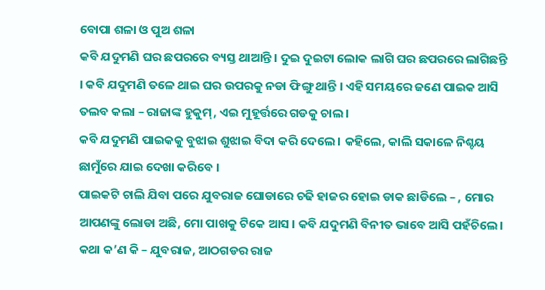ବୋପା ଶଳା ଓ ପୁଅ ଶଳା
କବି ଯଦୁମଣି ଘର ଛପରରେ ବ୍ୟସ୍ତ ଥାଆନ୍ତି । ଦୁଇ ଦୁଇଟା ଲୋକ ଲାଗି ଘର ଛପରରେ ଲାଗିଛନ୍ତି । କବି ଯଦୁମଣି ତଳେ ଥାଇ ଘର ଉପରକୁ ନଡା ଫିଙ୍ଗୁ ଥାନ୍ତି । ଏହି ସମୟରେ ଜଣେ ପାଇକ ଆସି ତଲବ କଲା – ରାଜାଙ୍କ ହୁକୁମ୍, ଏଇ ମୁହୂର୍ତ୍ତରେ ଗଡକୁ ଚାଲ ।
କବି ଯଦୁମଣି ପାଇକକୁ ବୁଝାଇ ଶୁଝାଇ ବିଦା କରି ଦେଲେ । କହିଲେ, କାଲି ସକାଳେ ନିଶ୍ଚୟ ଛାମୁଁରେ ଯାଇ ଦେଖା କରିବେ ।
ପାଇକଟି ଚାଲି ଯିବା ପରେ ଯୁବରାଜ ଘୋଡାରେ ଚଢି ହାଜର ହୋଇ ଡାକ ଛାଡିଲେ – , ମୋର ଆପଣଙ୍କୁ ଲୋଡା ଅଛି, ମୋ ପାଖକୁ ଟିକେ ଆସ । କବି ଯଦୁମଣି ବିନୀତ ଭାବେ ଆସି ପହଁଚିଲେ ।
କଥା କ’ଣ କି – ଯୁବରାଜ, ଆଠଗଡର ରାଜ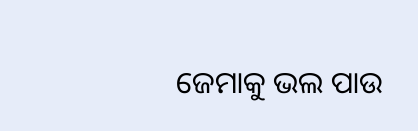ଜେମାକୁ ଭଲ ପାଉ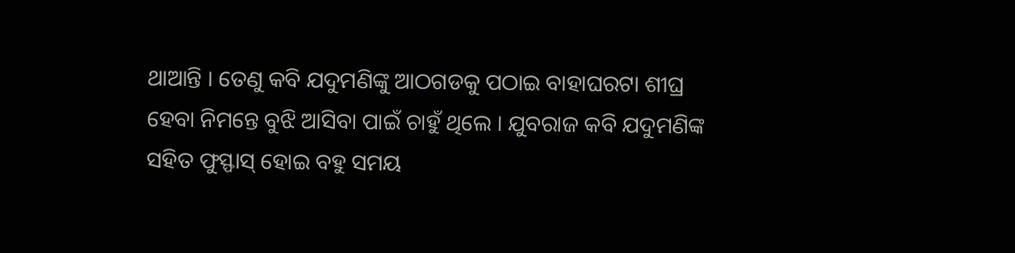ଥାଆନ୍ତି । ତେଣୁ କବି ଯଦୁମଣିଙ୍କୁ ଆଠଗଡକୁ ପଠାଇ ବାହାଘରଟା ଶୀଘ୍ର ହେବା ନିମନ୍ତେ ବୁଝି ଆସିବା ପାଇଁ ଚାହୁଁ ଥିଲେ । ଯୁବରାଜ କବି ଯଦୁମଣିଙ୍କ ସହିତ ଫୁସ୍ଫାସ୍ ହୋଇ ବହୁ ସମୟ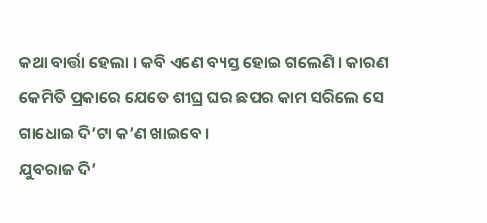କଥା ବାର୍ତ୍ତା ହେଲା । କବି ଏଣେ ବ୍ୟସ୍ତ ହୋଇ ଗଲେଣି । କାରଣ କେମିତି ପ୍ରକାରେ ଯେତେ ଶୀଘ୍ର ଘର ଛପର କାମ ସରିଲେ ସେ ଗାଧୋଇ ଦି’ଟା କ’ଣ ଖାଇବେ ।
ଯୁବରାଜ ଦି’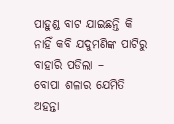ପାହୁଣ୍ଡ ବାଟ ଯାଇଛନ୍ତି କି ନାହିଁ କବି ଯଦୁମଣିଙ୍କ ପାଟିରୁ ବାହାରି ପଡିଲା –
ବୋପା ଶଳାର ଯେମିତି ଅହନ୍ତା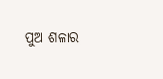ପୁଅ ଶଳାର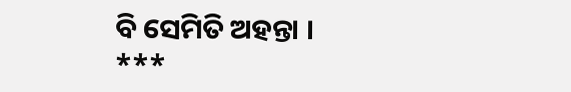ବି ସେମିତି ଅହନ୍ତା ।
***